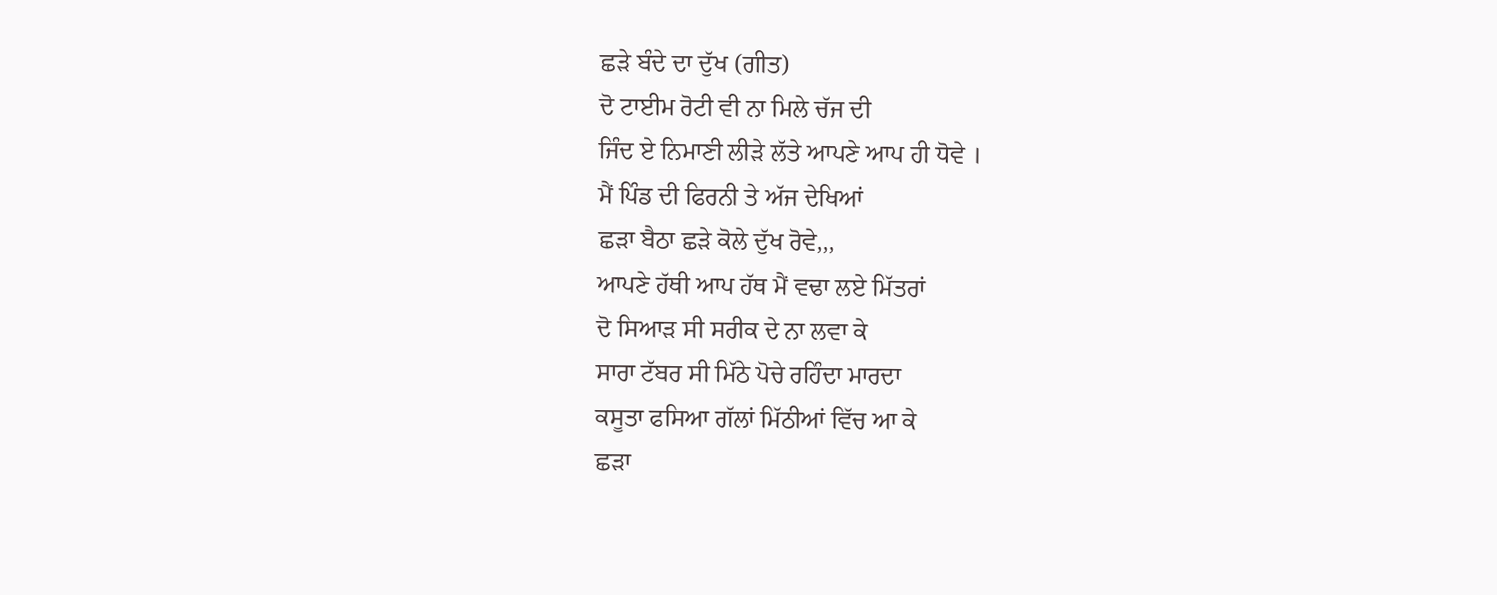ਛੜੇ ਬੰਦੇ ਦਾ ਦੁੱਖ (ਗੀਤ)
ਦੋ ਟਾਈਮ ਰੋਟੀ ਵੀ ਨਾ ਮਿਲੇ ਚੱਜ ਦੀ
ਜਿੰਦ ਏ ਨਿਮਾਣੀ ਲੀੜੇ ਲੱਤੇ ਆਪਣੇ ਆਪ ਹੀ ਧੋਵੇ ।
ਮੈਂ ਪਿੰਡ ਦੀ ਫਿਰਨੀ ਤੇ ਅੱਜ ਦੇਖਿਆਂ
ਛੜਾ ਬੈਠਾ ਛੜੇ ਕੋਲੇ ਦੁੱਖ ਰੋਵੇ,,,
ਆਪਣੇ ਹੱਥੀ ਆਪ ਹੱਥ ਮੈਂ ਵਢਾ ਲਏ ਮਿੱਤਰਾਂ
ਦੋ ਸਿਆੜ ਸੀ ਸਰੀਕ ਦੇ ਨਾ ਲਵਾ ਕੇ
ਸਾਰਾ ਟੱਬਰ ਸੀ ਮਿੱਠੇ ਪੋਚੇ ਰਹਿੰਦਾ ਮਾਰਦਾ
ਕਸੂਤਾ ਫਸਿਆ ਗੱਲਾਂ ਮਿੱਠੀਆਂ ਵਿੱਚ ਆ ਕੇ
ਛੜਾ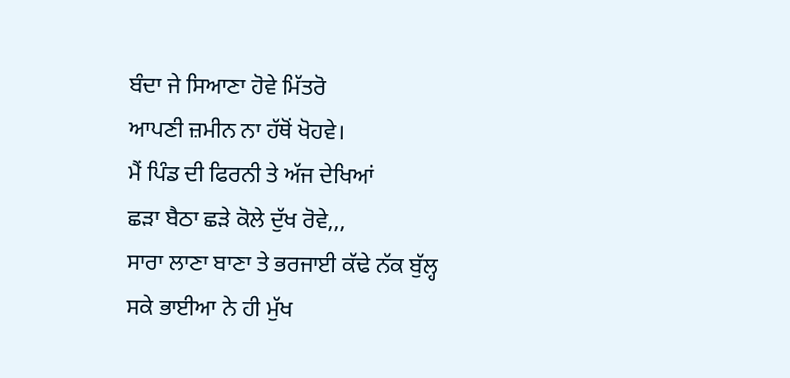ਬੰਦਾ ਜੇ ਸਿਆਣਾ ਹੋਵੇ ਮਿੱਤਰੋ
ਆਪਣੀ ਜ਼ਮੀਨ ਨਾ ਹੱਥੋਂ ਖੋਹਵੇ।
ਮੈਂ ਪਿੰਡ ਦੀ ਫਿਰਨੀ ਤੇ ਅੱਜ ਦੇਖਿਆਂ
ਛੜਾ ਬੈਠਾ ਛੜੇ ਕੋਲੇ ਦੁੱਖ ਰੋਵੇ,,,
ਸਾਰਾ ਲਾਣਾ ਬਾਣਾ ਤੇ ਭਰਜਾਈ ਕੱਢੇ ਨੱਕ ਬੁੱਲ੍ਹ
ਸਕੇ ਭਾਈਆ ਨੇ ਹੀ ਮੁੱਖ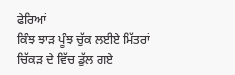ਫੇਰਿਆਂ
ਕਿੰਝ ਝਾੜ ਪੂੰਝ ਚੁੱਕ ਲਈਏ ਮਿੱਤਰਾਂ
ਚਿੱਕੜ ਦੇ ਵਿੱਚ ਡੁੱਲ ਗਏ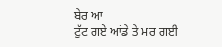ਬੇਰ ਆ
ਟੁੱਟ ਗਏ ਆਂਡੇ ਤੇ ਮਰ ਗਈ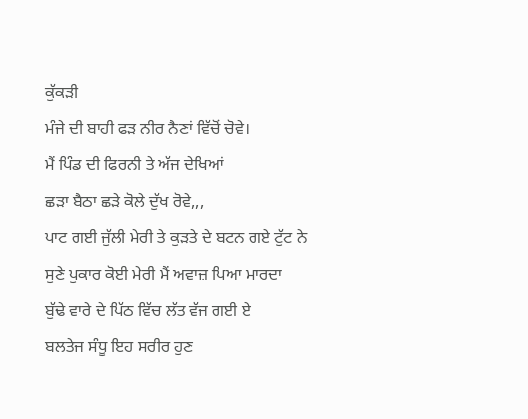ਕੁੱਕੜੀ
ਮੰਜੇ ਦੀ ਬਾਹੀ ਫੜ ਨੀਰ ਨੈਣਾਂ ਵਿੱਚੋਂ ਚੋਵੇ।
ਮੈਂ ਪਿੰਡ ਦੀ ਫਿਰਨੀ ਤੇ ਅੱਜ ਦੇਖਿਆਂ
ਛੜਾ ਬੈਠਾ ਛੜੇ ਕੋਲੇ ਦੁੱਖ ਰੋਵੇ,,,
ਪਾਟ ਗਈ ਜੁੱਲੀ ਮੇਰੀ ਤੇ ਕੁੜਤੇ ਦੇ ਬਟਨ ਗਏ ਟੁੱਟ ਨੇ
ਸੁਣੇ ਪੁਕਾਰ ਕੋਈ ਮੇਰੀ ਮੈਂ ਅਵਾਜ਼ ਪਿਆ ਮਾਰਦਾ
ਬੁੱਢੇ ਵਾਰੇ ਦੇ ਪਿੱਠ ਵਿੱਚ ਲੱਤ ਵੱਜ ਗਈ ਏ
ਬਲਤੇਜ ਸੰਧੂ ਇਹ ਸਰੀਰ ਹੁਣ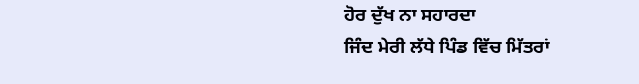ਹੋਰ ਦੁੱਖ ਨਾ ਸਹਾਰਦਾ
ਜਿੰਦ ਮੇਰੀ ਲੱਧੇ ਪਿੰਡ ਵਿੱਚ ਮਿੱਤਰਾਂ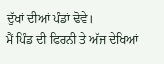ਦੁੱਖਾਂ ਦੀਆਂ ਪੰਡਾਂ ਢੋਵੇ।
ਮੈਂ ਪਿੰਡ ਦੀ ਫਿਰਨੀ ਤੇ ਅੱਜ ਦੇਖਿਆਂ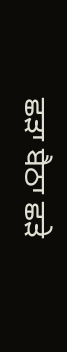ਛੜਾ ਬੈਠਾ ਛੜੇ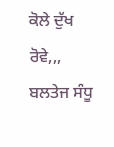ਕੋਲੇ ਦੁੱਖ ਰੋਵੇ,,,
ਬਲਤੇਜ ਸੰਧੂ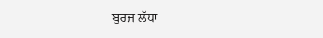ਬੁਰਜ ਲੱਧਾ